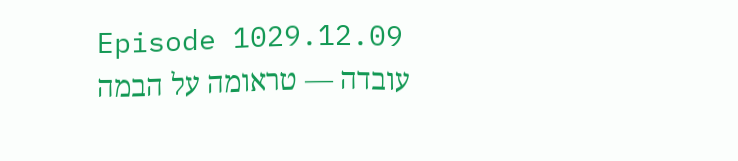Episode 1029.12.09
עובדה — טראומה על הבמה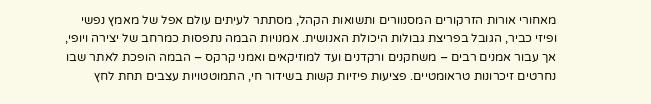מאחורי אורות הזרקורים המסנוורים ותשואות הקהל, מסתתר לעיתים עולם אפל של מאמץ נפשי ופיזי כביר, הגובל בפריצת גבולות היכולת האנושית. אמנויות הבמה נתפסות כמרחב של יצירה ויופי, אך עבור אמנים רבים – משחקנים ורקדנים ועד למוזיקאים ואמני קרקס – הבמה הופכת לאתר שבו נחרטים זיכרונות טראומטיים. פציעות פיזיות קשות בשידור חי, התמוטטויות עצבים תחת לחץ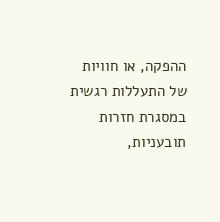ההפקה, או חוויות של התעללות רגשית במסגרת חזרות תובעניות,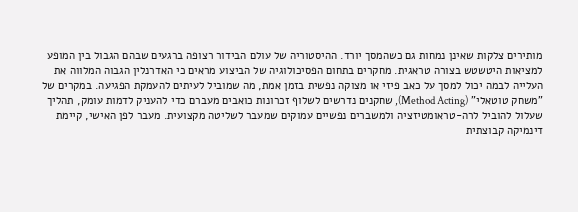מותירים צלקות שאינן נמחות גם כשהמסך יורד. ההיסטוריה של עולם הבידור רצופה ברגעים שבהם הגבול בין המופע למציאות היטשטש בצורה טראגית. מחקרים בתחום הפסיכולוגיה של הביצוע מראים כי האדרנלין הגבוה המלווה את העלייה לבמה יכול למסך על כאב פיזי או מצוקה נפשית בזמן אמת, מה שמוביל לעיתים להעמקת הפגיעה. במקרים של "משחק טוטאלי" (Method Acting), שחקנים נדרשים לשלוף זכרונות כואבים מעברם כדי להעניק לדמות עומק, תהליך שעלול להוביל לרה-טראומטיזציה ולמשברים נפשיים עמוקים שמעבר לשליטה מקצועית. מעבר לפן האישי, קיימת דינמיקה קבוצתית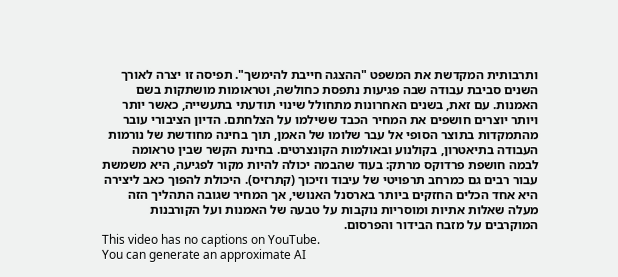ותרבותית המקדשת את המשפט "ההצגה חייבת להימשך". תפיסה זו יצרה לאורך השנים סביבת עבודה שבה פגיעות נתפסת כחולשה, וטראומות מושתקות בשם האמנות. עם זאת, בשנים האחרונות מתחולל שינוי תודעתי בתעשייה, כאשר יותר ויותר יוצרים חושפים את המחיר הכבד ששילמו על הצלחתם. הדיון הציבורי עובר מהתמקדות בתוצר הסופי אל עבר שלומו של האמן, תוך בחינה מחודשת של נורמות העבודה בתיאטרון, בקולנוע ובאולמות הקונצרטים. בחינת הקשר שבין טראומה לבמה חושפת פרדוקס מרתק: בעוד שהבמה יכולה להיות מקור לפגיעה, היא משמשת עבור רבים גם כמרחב תרפויטי של עיבוד וזיכוך (קתרזיס). היכולת להפוך כאב ליצירה היא אחד הכלים החזקים ביותר בארסנל האנושי, אך המחיר שגובה התהליך הזה מעלה שאלות אתיות ומוסריות נוקבות על טבעה של האמנות ועל הקורבנות המוקרבים על מזבח הבידור והפרסום.
This video has no captions on YouTube.
You can generate an approximate AI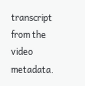transcript from the video metadata.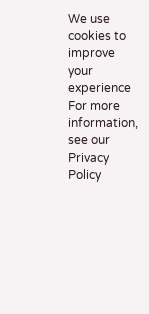We use cookies to improve your experience
For more information, see our Privacy Policy